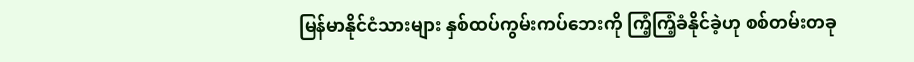မြန်မာနိုင်ငံသားများ နှစ်ထပ်ကွမ်းကပ်ဘေးကို ကြံ့ကြံ့ခံနိုင်ခဲ့ဟု စစ်တမ်းတခု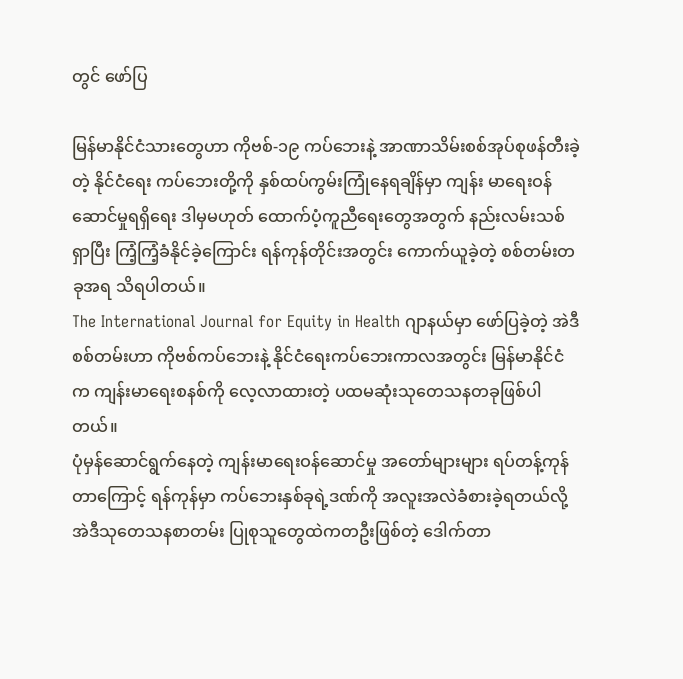တွင် ဖော်ပြ

မြန်မာနိုင်ငံသားတွေဟာ ကိုဗစ်-၁၉ ကပ်ဘေးနဲ့ အာဏာသိမ်းစစ်အုပ်စုဖန်တီးခဲ့တဲ့ နိုင်ငံရေး ကပ်ဘေးတို့ကို နှစ်ထပ်ကွမ်းကြုံနေရချိန်မှာ ကျန်း မာရေးဝန်ဆောင်မှုရရှိရေး ဒါမှမဟုတ် ထောက်ပံ့ကူညီရေးတွေအတွက် နည်းလမ်းသစ်ရှာပြီး ကြံ့ကြံ့ခံနိုင်ခဲ့ကြောင်း ရန်ကုန်တိုင်းအတွင်း ကောက်ယူခဲ့တဲ့ စစ်တမ်းတခုအရ သိရပါတယ်။
The International Journal for Equity in Health ဂျာနယ်မှာ ဖော်ပြခဲ့တဲ့ အဲဒီစစ်တမ်းဟာ ကိုဗစ်ကပ်ဘေးနဲ့ နိုင်ငံရေးကပ်ဘေးကာလအတွင်း မြန်မာနိုင်ငံက ကျန်းမာရေးစနစ်ကို လေ့လာထားတဲ့ ပထမဆုံးသုတေသနတခုဖြစ်ပါတယ်။
ပုံမှန်ဆောင်ရွက်နေတဲ့ ကျန်းမာရေးဝန်ဆောင်မှု အတော်များများ ရပ်တန့်ကုန်တာကြောင့် ရန်ကုန်မှာ ကပ်ဘေးနှစ်ခုရဲ့ဒဏ်ကို အလူးအလဲခံစားခဲ့ရတယ်လို့ အဲဒီသုတေသနစာတမ်း ပြုစုသူတွေထဲကတဦးဖြစ်တဲ့ ဒေါက်တာ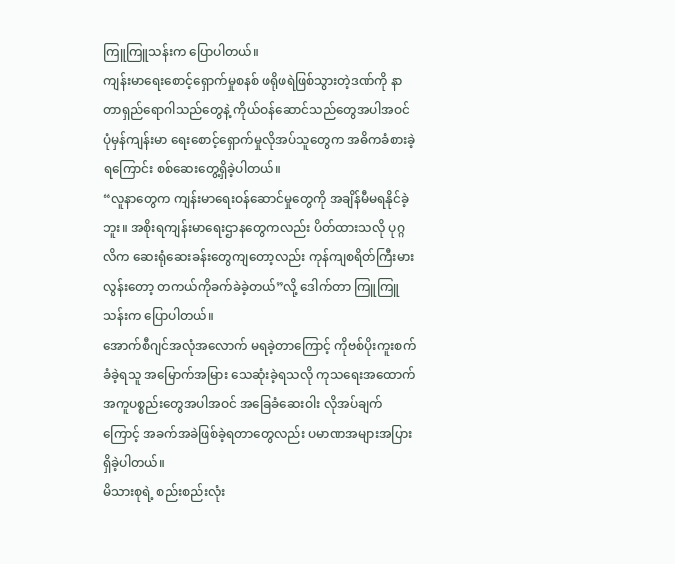ကြူကြူသန်းက ပြောပါတယ်။
ကျန်းမာရေးစောင့်ရှောက်မှုစနစ် ဖရိုဖရဲဖြစ်သွားတဲ့ဒဏ်ကို နာတာရှည်ရောဂါသည်တွေနဲ့ ကိုယ်ဝန်ဆောင်သည်တွေအပါအဝင် ပုံမှန်ကျန်းမာ ရေးစောင့်ရှောက်မှုလိုအပ်သူတွေက အဓိကခံစားခဲ့ရကြောင်း စစ်ဆေးတွေ့ရှိခဲ့ပါတယ်။
“လူနာတွေက ကျန်းမာရေးဝန်ဆောင်မှုတွေကို အချိန်မီမရနိုင်ခဲ့ဘူး။ အစိုးရကျန်းမာရေးဌာနတွေကလည်း ပိတ်ထားသလို ပုဂ္ဂလိက ဆေးရုံဆေးခန်းတွေကျတော့လည်း ကုန်ကျစရိတ်ကြီးမားလွန်းတော့ တကယ်ကိုခက်ခဲခဲ့တယ်”လို့ ဒေါက်တာ ကြူကြူသန်းက ပြောပါတယ်။
အောက်စီဂျင်အလုံအလောက် မရခဲ့တာကြောင့် ကိုဗစ်ပိုးကူးစက်ခံခဲ့ရသူ အမြောက်အမြား သေဆုံးခဲ့ရသလို ကုသရေးအထောက်အကူပစ္စည်းတွေအပါအဝင် အခြေခံဆေးဝါး လိုအပ်ချက်ကြောင့် အခက်အခဲဖြစ်ခဲ့ရတာတွေလည်း ပမာဏအများအပြားရှိခဲ့ပါတယ်။
မိသားစုရဲ့ စည်းစည်းလုံး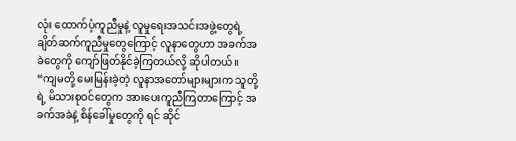လုံး ထောက်ပံ့ကူညီမှုနဲ့ လူမှုရေးအသင်းအဖွဲ့တွေရဲ့ ချိတ်ဆက်ကူညီမှုတွေကြောင့် လူနာတွေဟာ အခက်အခဲတွေကို ကျော်ဖြတ်နိုင်ခဲ့ကြတယ်လို့ ဆိုပါတယ်။
“ကျမတို့ မေးမြန်းခဲ့တဲ့ လူနာအတော်များများက သူတို့ရဲ့ မိသားစုဝင်တွေက အားပေးကူညီကြတာကြောင့် အခက်အခဲနဲ့ စိန်ခေါ်မှုတွေကို ရင် ဆိုင်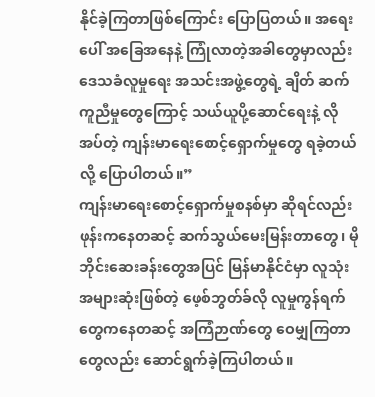နိုင်ခဲ့ကြတာဖြစ်ကြောင်း ပြောပြတယ်။ အရေးပေါ် အခြေအနေနဲ့ ကြုံလာတဲ့အခါတွေမှာလည်း ဒေသခံလူမှုရေး အသင်းအဖွဲ့တွေရဲ့ ချိတ် ဆက်ကူညီမှုတွေကြောင့် သယ်ယူပို့ဆောင်ရေးနဲ့ လိုအပ်တဲ့ ကျန်းမာရေးစောင့်ရှောက်မှုတွေ ရခဲ့တယ်လို့ ပြောပါတယ်။”
ကျန်းမာရေးစောင့်ရှောက်မှုစနစ်မှာ ဆိုရင်လည်း ဖုန်းကနေတဆင့် ဆက်သွယ်မေးမြန်းတာတွေ၊ မိုဘိုင်းဆေးခန်းတွေအပြင် မြန်မာနိုင်ငံမှာ လူသုံးအများဆုံးဖြစ်တဲ့ ဖေ့စ်ဘွတ်ခ်လို လူမှုကွန်ရက်တွေကနေတဆင့် အကြံဉာဏ်တွေ ဝေမျှကြတာတွေလည်း ဆောင်ရွက်ခဲ့ကြပါတယ်။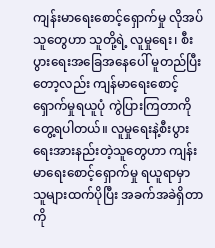ကျန်းမာရေးစောင့်ရှောက်မှု လိုအပ်သူတွေဟာ သူတို့ရဲ့ လူမှုရေး၊ စီးပွားရေးအခြေအနေပေါ် မူတည်ပြီးတော့လည်း ကျန်မာရေးစောင့်ရှောက်မှုရယူပုံ ကွဲပြားကြတာကို တွေ့ရပါတယ်။ လူမှုရေးနဲ့စီးပွားရေးအားနည်းတဲ့သူတွေဟာ ကျန်းမာရေးစောင့်ရှောက်မှု ရယူရာမှာ သူများထက်ပိုပြီး အခက်အခဲရှိတာကို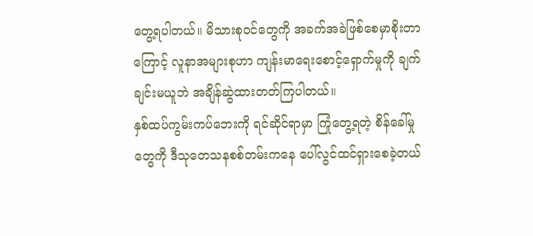တွေ့ရပါတယ်။ မိသားစုဝင်တွေကို အခက်အခဲဖြစ်စေမှာစိုးတာကြောင့် လူနာအများစုဟာ ကျန်းမာရေးစောင့်ရှောက်မှုကို ချက်ချင်းမယူဘဲ အချိန်ဆွဲထားတတ်ကြပါတယ်။
နှစ်ထပ်ကွမ်းကပ်ဘေးကို ရင်ဆိုင်ရာမှာ ကြုံတွေ့ရတဲ့ စိန်ခေါ်မှုတွေကို ဒီသုတေသနစစ်တမ်းကနေ ပေါ်လွင်ထင်ရှားစေခဲ့တယ်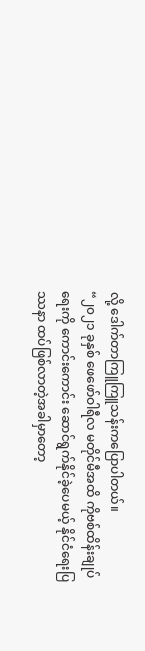လို့ ဒေါက်တာကြူကြူသန်းကပြောပါတယ်။
“၂၀၂၁ ခုနှစ် ဖေဖော်ဝါရီလ မတိုင်မီအထိ ကိုဗစ်ထိန်းချုပ်ရေးကို ကောင်းကောင်း ဆောင်ရွက်နိုင်ခဲ့ပေမယ့် နိုင်ငံရေးပြဿနာ ထပ်ဖြစ်လာတဲ့အခါမှာတော့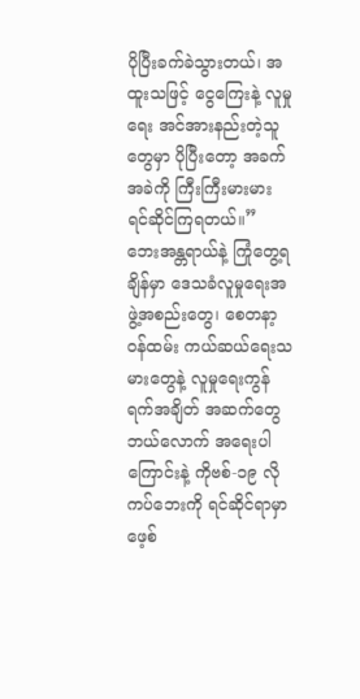ပိုပြီးခက်ခဲသွားတယ်၊ အထူးသဖြင့် ငွေကြေးနဲ့ လူမှုရေး အင်အားနည်းတဲ့သူတွေမှာ ပိုပြီးတော့ အခက်အခဲကို ကြီးကြီးမားမား ရင်ဆိုင်ကြရတယ်။”
ဘေးအန္တရာယ်နဲ့ ကြုံတွေ့ရချိန်မှာ ဒေသခံလူမှုရေးအဖွဲ့အစည်းတွေ၊ စေတနာ့ဝန်ထမ်း ကယ်ဆယ်ရေးသမားတွေနဲ့ လူမှုရေးကွန်ရက်အချိတ် အဆက်တွေ ဘယ်လောက် အရေးပါကြောင်းနဲ့ ကိုဗစ်-၁၉ လို ကပ်ဘေးကို ရင်ဆိုင်ရာမှာ ဖေ့စ်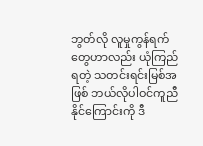ဘွတ်လို လူမှုကွန်ရက်တွေဟာလည်း ယုံကြည်ရတဲ့ သတင်းရင်းမြစ်အဖြစ် ဘယ်လိုပါဝင်ကူညီနိုင်ကြောင်းကို ဒီ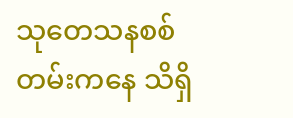သုတေသနစစ်တမ်းကနေ သိရှိ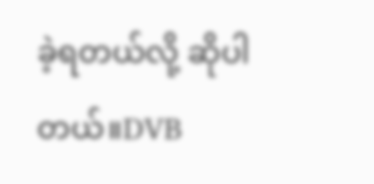ခဲ့ရတယ်လို့ ဆိုပါတယ်။DVB